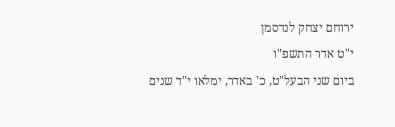ירוחם יצחק לנדסמן
י"ט אדר התשפ"ו
ביום שני הבעל"ט, כ' באדר, ימלאו י"ד שנים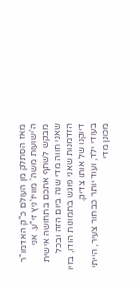מאז הסתלק מן העולם כ"ק האדמו"ר ה'ישועות משה' מוויז'ניץ זי"ע. אני מבקש לשתף אתכם בתחושה אישית שאני חווה מדי שנה ביום הזה ובכל הזדמנות שאני פוגש בתמונות הודו, בזיו דיוקנו של אותו צדיק.
בעודי ילד, ועוד יותר כבחור צעיר, הייתי מכונן מדי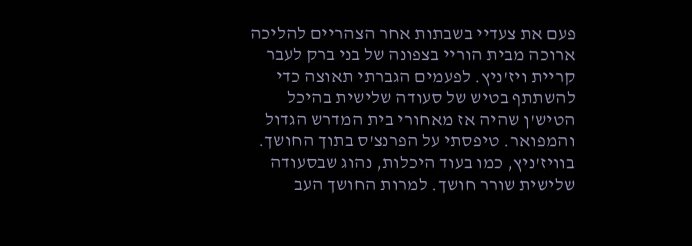פעם את צעדיי בשבתות אחר הצהריים להליכה ארוכה מבית הוריי בצפונה של בני ברק לעבר קריית ויז'ניץ. לפעמים הגברתי תאוצה כדי להשתתף בטיש של סעודה שלישית בהיכל הטיש'ן שהיה אז מאחורי בית המדרש הגדול והמפואר. טיפסתי על הפרנצ'ס בתוך החושך. בוויז'ניץ, כמו בעוד היכלות, נהוג שבסעודה שלישית שורר חושך. למרות החושך העב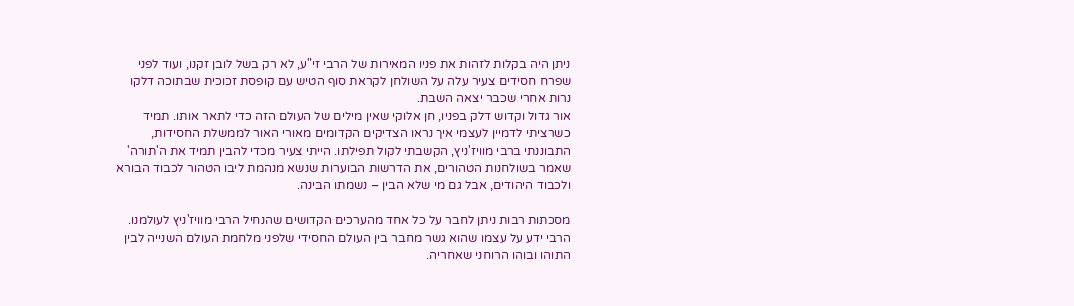ניתן היה בקלות לזהות את פניו המאירות של הרבי זי"ע, לא רק בשל לובן זקנו, ועוד לפני שפרח חסידים צעיר עלה על השולחן לקראת סוף הטיש עם קופסת זכוכית שבתוכה דלקו נרות אחרי שכבר יצאה השבת.
אור גדול וקדוש דלק בפניו, חן אלוקי שאין מילים של העולם הזה כדי לתאר אותו. תמיד כשרציתי לדמיין לעצמי איך נראו הצדיקים הקדומים מאורי האור לממשלת החסידות, התבוננתי ברבי מוויז'ניץ, הקשבתי לקול תפילתו. הייתי צעיר מכדי להבין תמיד את ה'תורה' שאמר בשולחנות הטהורים, את הדרשות הבוערות שנשא מנהמת ליבו הטהור לכבוד הבורא ולכבוד היהודים, אבל גם מי שלא הבין – נשמתו הבינה.

מסכתות רבות ניתן לחבר על כל אחד מהערכים הקדושים שהנחיל הרבי מוויז'ניץ לעולמנו. הרבי ידע על עצמו שהוא גשר מחבר בין העולם החסידי שלפני מלחמת העולם השנייה לבין התוהו ובוהו הרוחני שאחריה.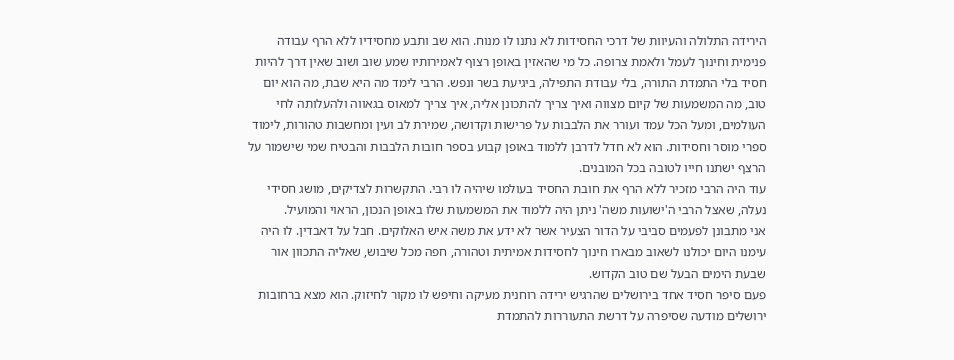הירידה התלולה והעיוות של דרכי החסידות לא נתנו לו מנוח. הוא שב ותבע מחסידיו ללא הרף עבודה פנימית וחינוך לעמל ולאמת צרופה. כל מי שהאזין באופן רצוף לאמירותיו שמע שוב ושוב שאין דרך להיות חסיד בלי התמדת התורה, בלי עבודת התפילה, ביגיעת בשר ונפש. הרבי לימד מה היא שבת, מה הוא יום טוב, מה המשמעות של קיום מצווה ואיך צריך להתכונן אליה, איך צריך למאוס בגאווה ולהעלותה לחי העולמים, ומעל הכל עמד ועורר את הלבבות על פרישות וקדושה, שמירת לב ועין ומחשבות טהורות, לימוד ספרי מוסר וחסידות. הוא לא חדל לדרבן ללמוד באופן קבוע בספר חובות הלבבות והבטיח שמי שישמור על הרצף ישתנו חייו לטובה בכל המובנים.
עוד היה הרבי מזכיר ללא הרף את חובת החסיד בעולמו שיהיה לו רבי. התקשרות לצדיקים, מושג חסידי נעלה, שאצל הרבי ה'ישועות משה' ניתן היה ללמוד את המשמעות שלו באופן הנכון, הראוי והמועיל.
אני מתבונן לפעמים סביבי על הדור הצעיר אשר לא ידע את משה איש האלוקים. חבל על דאבדין. לו היה עימנו היום יכולנו לשאוב מבארו חינוך לחסידות אמיתית וטהורה, חפה מכל שיבוש, שאליה התכוון אור שבעת הימים הבעל שם טוב הקדוש.
פעם סיפר חסיד אחד בירושלים שהרגיש ירידה רוחנית מעיקה וחיפש לו מקור לחיזוק. הוא מצא ברחובות ירושלים מודעה שסיפרה על דרשת התעוררות להתמדת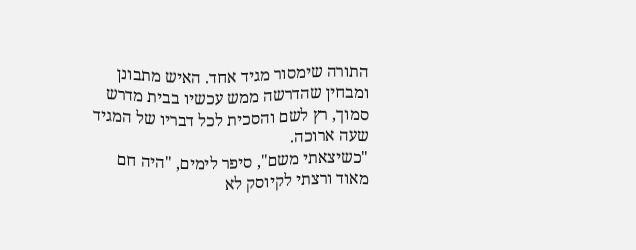התורה שימסור מגיד אחד. האיש מתבונן ומבחין שהדרשה ממש עכשיו בבית מדרש סמוך, רץ לשם והסכית לכל דבריו של המגיד שעה ארוכה.
"כשיצאתי משם", סיפר לימים, "היה חם מאוד ורצתי לקיוסק לא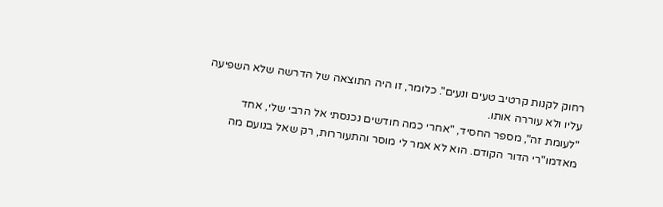רחוק לקנות קרטיב טעים ונעים". כלומר, זו היה התוצאה של הדרשה שלא השפיעה עליו ולא עוררה אותו.
"לעומת זה", מספר החסיד, "אחרי כמה חודשים נכנסתי אל הרבי שלי, אחד מאדמו"רי הדור הקודם. הוא לא אמר לי מוסר והתעוררות, רק שאל בנועם מה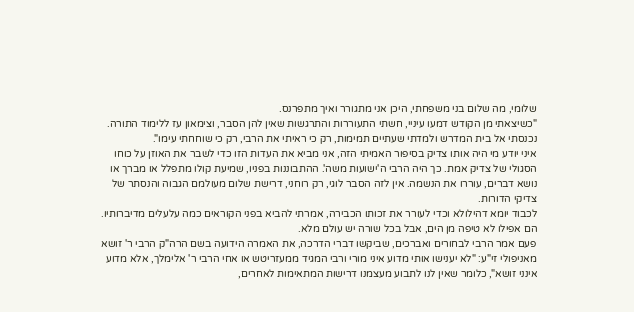שלומי, מה שלום בני משפחתי, היכן אני מתגורר ואיך מתפרנס.
"כשיצאתי מן הקודש דמעו עיניי, חשתי התעוררות והתרגשות שאין להן הסבר, וצימאון עז ללימוד התורה. נכנסתי אל בית המדרש ולמדתי שעתיים תמימות, רק כי ראיתי את הרבי, רק כי שוחחתי עימו".
איני יודע מי היה אותו צדיק בסיפור האמיתי הזה, אני מביא את העדות הזו כדי לשבר את האוזן על כוחו הסגולי של צדיק אמת. כך היה הרבי ה'ישועות משה'. ההתבוננות בפניו, שמיעת קולו מתפלל או מברך או נושא דברים, עוררו את הנשמה. אין לזה הסבר לוגי, רק רוחני, דרישת שלום מעולמם הגבוה והנסתר של צדיקי הדורות.
לכבוד יומא דהילולא וכדי לעורר את זכותו הכבירה, אמרתי להביא בפני הקוראים כמה עלעלים מדיברותיו. הם אפילו לא טיפה מן הים, אבל בכל שורה יש עולם מלא.
פעם אמר הרבי לבחורים ואברכים, שביקשו דברי הדרכה, את האמרה הידועה בשם הרה"ק הרבי ר' זושא מאניפולי זי"ע: "לא יענישו אותי מדוע איני מורי ורבי המגיד ממעזריטש או אחי הרבי ר' אלימלך, אלא מדוע אינני זושא", כלומר שאין לנו לתבוע מעצמנו דרישות המתאימות לאחרים,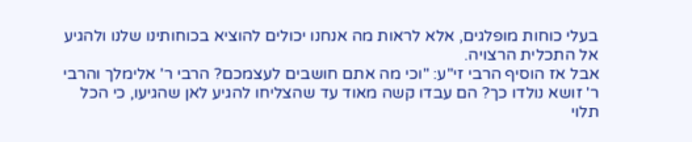בעלי כוחות מופלגים, אלא לראות מה אנחנו יכולים להוציא בכוחותינו שלנו ולהגיע אל התכלית הרצויה.
אבל אז הוסיף הרבי זי"ע: "וכי מה אתם חושבים לעצמכם? הרבי ר' אלימלך והרבי ר' זושא נולדו כך? הם עבדו קשה מאוד עד שהצליחו להגיע לאן שהגיעו, כי הכל תלוי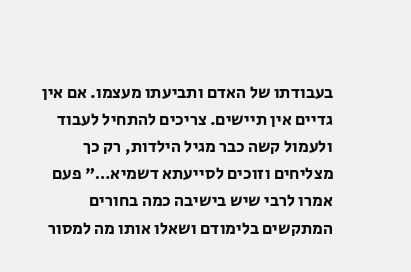בעבודתו של האדם ותביעתו מעצמו. אם אין גדיים אין תיישים. צריכים להתחיל לעבוד ולעמול קשה כבר מגיל הילדות, רק כך מצליחים וזוכים לסייעתא דשמיא…" פעם אמרו לרבי שיש בישיבה כמה בחורים המתקשים בלימודם ושאלו אותו מה למסור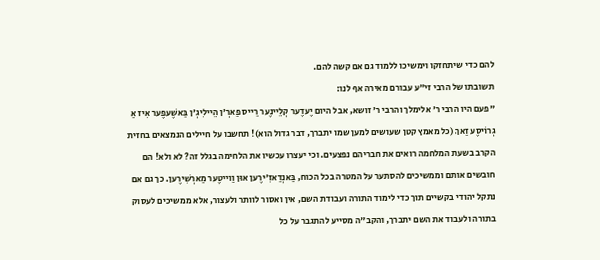להם כדי שיתחזקו וימשיכו ללמוד גם אם קשה להם.
תשובתו של הרבי זי"ע עבורם מאירה אף לנו:
"פעם היו הרבי ר' אלימלך והרבי ר' זושא, אבל היום יֶעדֶער קְלֵיינֶער רַייס פַארְ'ן הֵיילִיגְ'ן בַּאשֶׁעפֶער אִיז אַ גְרוֹיסֶע זַאךְ (כל מאמץ קטן שעושים למען שמו יתברך, דבר גדול הוא)! תחשבו על חיילים הנמצאים בחזית הקרב בשעת המלחמה רואים את חבריהם נפצעים. וכי יעצרו עכשיו את הלחימה בגלל זה? לא ולא! הם חובשים אותם וממשיכים להסתער על המטרה בכל הכוח, בַּאנְדַאזִ'ירֶען אוּן וַוייטֶער מַארְשִׁירֶען. כך גם אם נתקל יהודי בקשיים תוך כדי לימוד התורה ועבודת השם, אין ואסור לוותר ולעצור, אלא ממשיכים לעסוק בתורה ולעבוד את השם יתברך, והקב"ה מסייע להתגבר על כל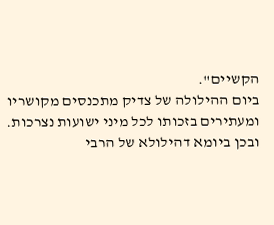הקשיים".
ביום ההילולה של צדיק מתכנסים מקושריו ומעתירים בזכותו לכל מיני ישועות נצרכות. ובכן ביומא דהילולא של הרבי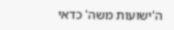ה'ישועות משה' כדאי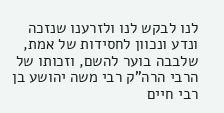לנו לבקש לנו ולזרענו שנזכה ונדע ונכוון לחסידות של אמת, שלבבה בוער להשם, וזכותו של הרבי הרה"ק רבי משה יהושע בן רבי חיים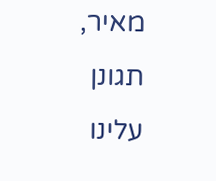מאיר, תגונן עלינו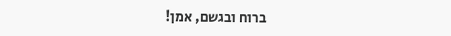ברוח ובגשם, אמן!